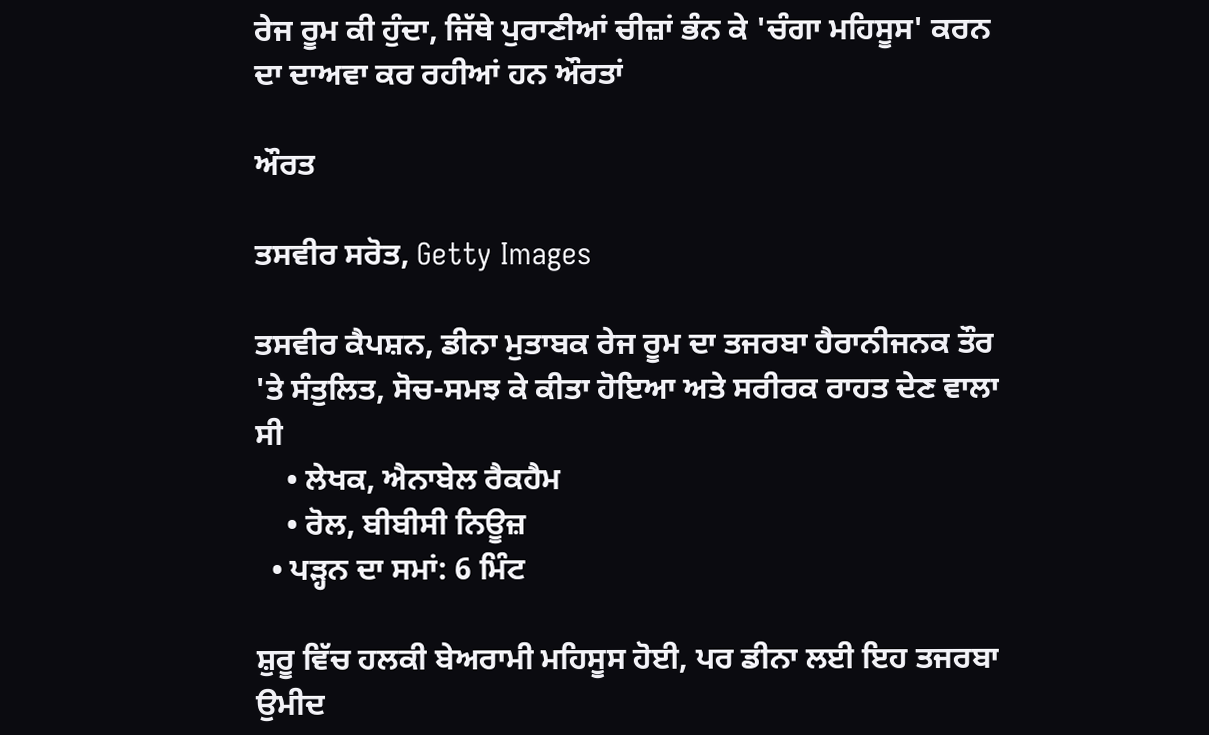ਰੇਜ ਰੂਮ ਕੀ ਹੁੰਦਾ, ਜਿੱਥੇ ਪੁਰਾਣੀਆਂ ਚੀਜ਼ਾਂ ਭੰਨ ਕੇ 'ਚੰਗਾ ਮਹਿਸੂਸ' ਕਰਨ ਦਾ ਦਾਅਵਾ ਕਰ ਰਹੀਆਂ ਹਨ ਔਰਤਾਂ

ਔਰਤ

ਤਸਵੀਰ ਸਰੋਤ, Getty Images

ਤਸਵੀਰ ਕੈਪਸ਼ਨ, ਡੀਨਾ ਮੁਤਾਬਕ ਰੇਜ ਰੂਮ ਦਾ ਤਜਰਬਾ ਹੈਰਾਨੀਜਨਕ ਤੌਰ 'ਤੇ ਸੰਤੁਲਿਤ, ਸੋਚ-ਸਮਝ ਕੇ ਕੀਤਾ ਹੋਇਆ ਅਤੇ ਸਰੀਰਕ ਰਾਹਤ ਦੇਣ ਵਾਲਾ ਸੀ
    • ਲੇਖਕ, ਐਨਾਬੇਲ ਰੈਕਹੈਮ
    • ਰੋਲ, ਬੀਬੀਸੀ ਨਿਊਜ਼
  • ਪੜ੍ਹਨ ਦਾ ਸਮਾਂ: 6 ਮਿੰਟ

ਸ਼ੁਰੂ ਵਿੱਚ ਹਲਕੀ ਬੇਅਰਾਮੀ ਮਹਿਸੂਸ ਹੋਈ, ਪਰ ਡੀਨਾ ਲਈ ਇਹ ਤਜਰਬਾ ਉਮੀਦ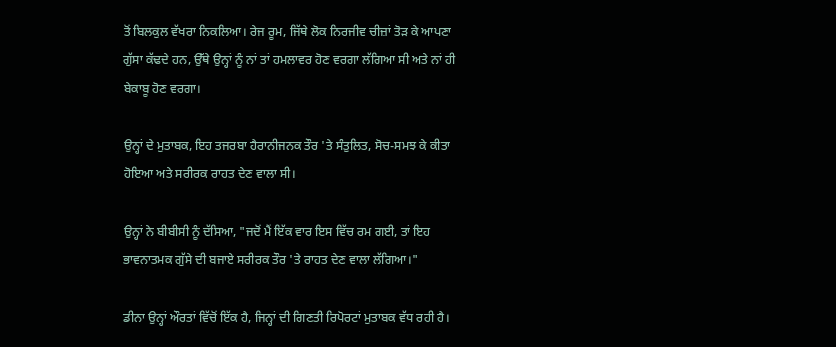ਤੋਂ ਬਿਲਕੁਲ ਵੱਖਰਾ ਨਿਕਲਿਆ। ਰੇਜ ਰੂਮ, ਜਿੱਥੇ ਲੋਕ ਨਿਰਜੀਵ ਚੀਜ਼ਾਂ ਤੋੜ ਕੇ ਆਪਣਾ ਗੁੱਸਾ ਕੱਢਦੇ ਹਨ, ਉੱਥੇ ਉਨ੍ਹਾਂ ਨੂੰ ਨਾਂ ਤਾਂ ਹਮਲਾਵਰ ਹੋਣ ਵਰਗਾ ਲੱਗਿਆ ਸੀ ਅਤੇ ਨਾਂ ਹੀ ਬੇਕਾਬੂ ਹੋਣ ਵਰਗਾ।

ਉਨ੍ਹਾਂ ਦੇ ਮੁਤਾਬਕ, ਇਹ ਤਜਰਬਾ ਹੈਰਾਨੀਜਨਕ ਤੌਰ 'ਤੇ ਸੰਤੁਲਿਤ, ਸੋਚ-ਸਮਝ ਕੇ ਕੀਤਾ ਹੋਇਆ ਅਤੇ ਸਰੀਰਕ ਰਾਹਤ ਦੇਣ ਵਾਲਾ ਸੀ।

ਉਨ੍ਹਾਂ ਨੇ ਬੀਬੀਸੀ ਨੂੰ ਦੱਸਿਆ, "ਜਦੋਂ ਮੈਂ ਇੱਕ ਵਾਰ ਇਸ ਵਿੱਚ ਰਮ ਗਈ, ਤਾਂ ਇਹ ਭਾਵਨਾਤਮਕ ਗੁੱਸੇ ਦੀ ਬਜਾਏ ਸਰੀਰਕ ਤੌਰ 'ਤੇ ਰਾਹਤ ਦੇਣ ਵਾਲਾ ਲੱਗਿਆ।"

ਡੀਨਾ ਉਨ੍ਹਾਂ ਔਰਤਾਂ ਵਿੱਚੋਂ ਇੱਕ ਹੈ, ਜਿਨ੍ਹਾਂ ਦੀ ਗਿਣਤੀ ਰਿਪੋਰਟਾਂ ਮੁਤਾਬਕ ਵੱਧ ਰਹੀ ਹੈ।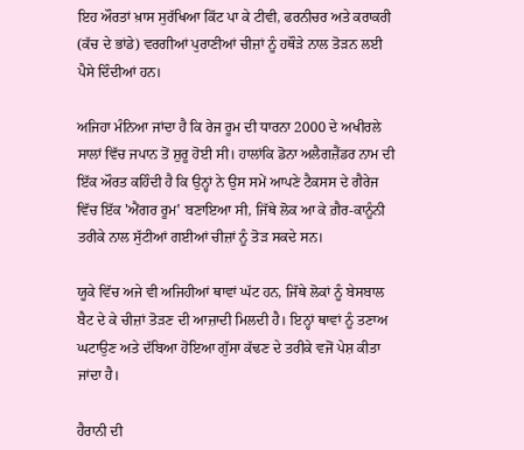ਇਹ ਔਰਤਾਂ ਖ਼ਾਸ ਸੁਰੱਖਿਆ ਕਿੱਟ ਪਾ ਕੇ ਟੀਵੀ, ਫਰਨੀਚਰ ਅਤੇ ਕਰਾਕਰੀ (ਕੱਚ ਦੇ ਭਾਂਡੇ) ਵਰਗੀਆਂ ਪੁਰਾਣੀਆਂ ਚੀਜ਼ਾਂ ਨੂੰ ਹਥੌੜੇ ਨਾਲ ਤੋੜਨ ਲਈ ਪੈਸੇ ਦਿੰਦੀਆਂ ਹਨ।

ਅਜਿਹਾ ਮੰਨਿਆ ਜਾਂਦਾ ਹੈ ਕਿ ਰੇਜ ਰੂਮ ਦੀ ਧਾਰਨਾ 2000 ਦੇ ਅਖੀਰਲੇ ਸਾਲਾਂ ਵਿੱਚ ਜਪਾਨ ਤੋਂ ਸ਼ੁਰੂ ਹੋਈ ਸੀ। ਹਾਲਾਂਕਿ ਡੋਨਾ ਅਲੈਗਜ਼ੈਂਡਰ ਨਾਮ ਦੀ ਇੱਕ ਔਰਤ ਕਹਿੰਦੀ ਹੈ ਕਿ ਉਨ੍ਹਾਂ ਨੇ ਉਸ ਸਮੇਂ ਆਪਣੇ ਟੈਕਸਸ ਦੇ ਗੈਰੇਜ ਵਿੱਚ ਇੱਕ 'ਐਂਗਰ ਰੂਮ' ਬਣਾਇਆ ਸੀ, ਜਿੱਥੇ ਲੋਕ ਆ ਕੇ ਗ਼ੈਰ-ਕਾਨੂੰਨੀ ਤਰੀਕੇ ਨਾਲ ਸੁੱਟੀਆਂ ਗਈਆਂ ਚੀਜ਼ਾਂ ਨੂੰ ਤੋੜ ਸਕਦੇ ਸਨ।

ਯੂਕੇ ਵਿੱਚ ਅਜੇ ਵੀ ਅਜਿਹੀਆਂ ਥਾਵਾਂ ਘੱਟ ਹਨ, ਜਿੱਥੇ ਲੋਕਾਂ ਨੂੰ ਬੇਸਬਾਲ ਬੈਟ ਦੇ ਕੇ ਚੀਜ਼ਾਂ ਤੋੜਣ ਦੀ ਆਜ਼ਾਦੀ ਮਿਲਦੀ ਹੈ। ਇਨ੍ਹਾਂ ਥਾਵਾਂ ਨੂੰ ਤਣਾਅ ਘਟਾਉਣ ਅਤੇ ਦੱਬਿਆ ਹੋਇਆ ਗੁੱਸਾ ਕੱਢਣ ਦੇ ਤਰੀਕੇ ਵਜੋਂ ਪੇਸ਼ ਕੀਤਾ ਜਾਂਦਾ ਹੈ।

ਹੈਰਾਨੀ ਦੀ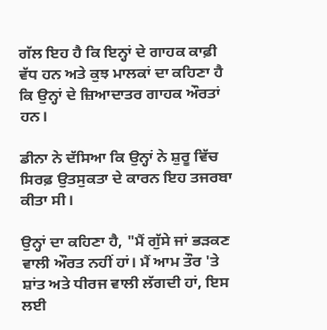ਗੱਲ ਇਹ ਹੈ ਕਿ ਇਨ੍ਹਾਂ ਦੇ ਗਾਹਕ ਕਾਫ਼ੀ ਵੱਧ ਹਨ ਅਤੇ ਕੁਝ ਮਾਲਕਾਂ ਦਾ ਕਹਿਣਾ ਹੈ ਕਿ ਉਨ੍ਹਾਂ ਦੇ ਜ਼ਿਆਦਾਤਰ ਗਾਹਕ ਔਰਤਾਂ ਹਨ।

ਡੀਨਾ ਨੇ ਦੱਸਿਆ ਕਿ ਉਨ੍ਹਾਂ ਨੇ ਸ਼ੁਰੂ ਵਿੱਚ ਸਿਰਫ਼ ਉਤਸੁਕਤਾ ਦੇ ਕਾਰਨ ਇਹ ਤਜਰਬਾ ਕੀਤਾ ਸੀ।

ਉਨ੍ਹਾਂ ਦਾ ਕਹਿਣਾ ਹੈ, "ਮੈਂ ਗੁੱਸੇ ਜਾਂ ਭੜਕਣ ਵਾਲੀ ਔਰਤ ਨਹੀਂ ਹਾਂ। ਮੈਂ ਆਮ ਤੌਰ 'ਤੇ ਸ਼ਾਂਤ ਅਤੇ ਧੀਰਜ ਵਾਲੀ ਲੱਗਦੀ ਹਾਂ, ਇਸ ਲਈ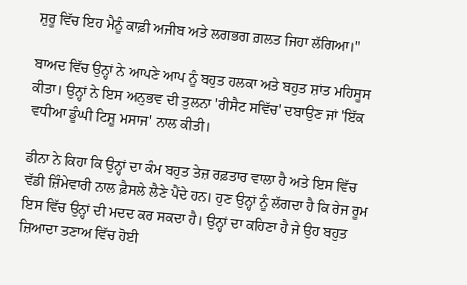ਸ਼ੁਰੂ ਵਿੱਚ ਇਹ ਮੈਨੂੰ ਕਾਫ਼ੀ ਅਜੀਬ ਅਤੇ ਲਗਭਗ ਗ਼ਲਤ ਜਿਹਾ ਲੱਗਿਆ।"

ਬਾਅਦ ਵਿੱਚ ਉਨ੍ਹਾਂ ਨੇ ਆਪਣੇ ਆਪ ਨੂੰ ਬਹੁਤ ਹਲਕਾ ਅਤੇ ਬਹੁਤ ਸ਼ਾਂਤ ਮਹਿਸੂਸ ਕੀਤਾ। ਉਨ੍ਹਾਂ ਨੇ ਇਸ ਅਨੁਭਵ ਦੀ ਤੁਲਨਾ 'ਰੀਸੈਟ ਸਵਿੱਚ' ਦਬਾਉਣ ਜਾਂ 'ਇੱਕ ਵਧੀਆ ਡੂੰਘੀ ਟਿਸ਼ੂ ਮਸਾਜ' ਨਾਲ ਕੀਤੀ।

ਡੀਨਾ ਨੇ ਕਿਹਾ ਕਿ ਉਨ੍ਹਾਂ ਦਾ ਕੰਮ ਬਹੁਤ ਤੇਜ਼ ਰਫ਼ਤਾਰ ਵਾਲਾ ਹੈ ਅਤੇ ਇਸ ਵਿੱਚ ਵੱਡੀ ਜ਼ਿੰਮੇਵਾਰੀ ਨਾਲ ਫ਼ੈਸਲੇ ਲੈਣੇ ਪੈਂਦੇ ਹਨ। ਹੁਣ ਉਨ੍ਹਾਂ ਨੂੰ ਲੱਗਦਾ ਹੈ ਕਿ ਰੇਜ ਰੂਮ ਇਸ ਵਿੱਚ ਉਨ੍ਹਾਂ ਦੀ ਮਦਦ ਕਰ ਸਕਦਾ ਹੈ। ਉਨ੍ਹਾਂ ਦਾ ਕਹਿਣਾ ਹੈ ਜੇ ਉਹ ਬਹੁਤ ਜ਼ਿਆਦਾ ਤਣਾਅ ਵਿੱਚ ਹੋਈ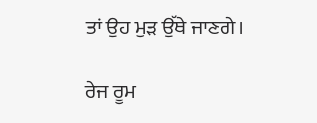ਤਾਂ ਉਹ ਮੁੜ ਉੱਥੇ ਜਾਣਗੇ।

ਰੇਜ ਰੂਮ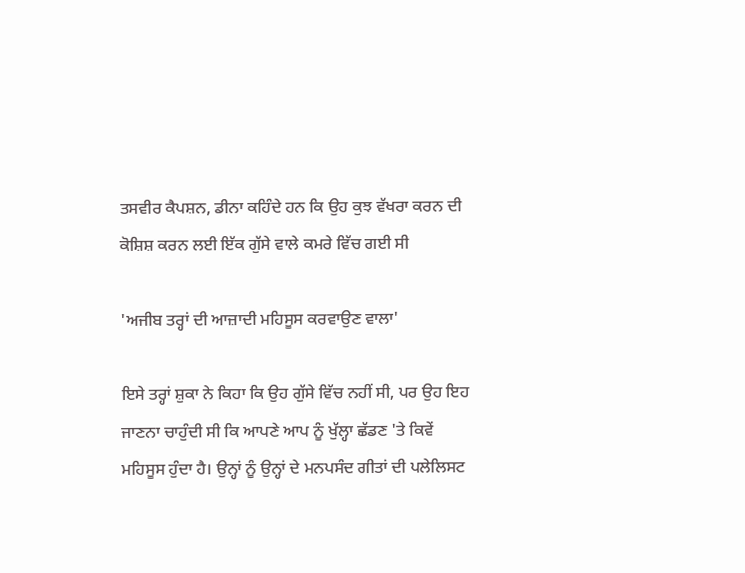ਤਸਵੀਰ ਕੈਪਸ਼ਨ, ਡੀਨਾ ਕਹਿੰਦੇ ਹਨ ਕਿ ਉਹ ਕੁਝ ਵੱਖਰਾ ਕਰਨ ਦੀ ਕੋਸ਼ਿਸ਼ ਕਰਨ ਲਈ ਇੱਕ ਗੁੱਸੇ ਵਾਲੇ ਕਮਰੇ ਵਿੱਚ ਗਈ ਸੀ

'ਅਜੀਬ ਤਰ੍ਹਾਂ ਦੀ ਆਜ਼ਾਦੀ ਮਹਿਸੂਸ ਕਰਵਾਉਣ ਵਾਲਾ'

ਇਸੇ ਤਰ੍ਹਾਂ ਸ਼ੁਕਾ ਨੇ ਕਿਹਾ ਕਿ ਉਹ ਗੁੱਸੇ ਵਿੱਚ ਨਹੀਂ ਸੀ, ਪਰ ਉਹ ਇਹ ਜਾਣਨਾ ਚਾਹੁੰਦੀ ਸੀ ਕਿ ਆਪਣੇ ਆਪ ਨੂੰ ਖੁੱਲ੍ਹਾ ਛੱਡਣ 'ਤੇ ਕਿਵੇਂ ਮਹਿਸੂਸ ਹੁੰਦਾ ਹੈ। ਉਨ੍ਹਾਂ ਨੂੰ ਉਨ੍ਹਾਂ ਦੇ ਮਨਪਸੰਦ ਗੀਤਾਂ ਦੀ ਪਲੇਲਿਸਟ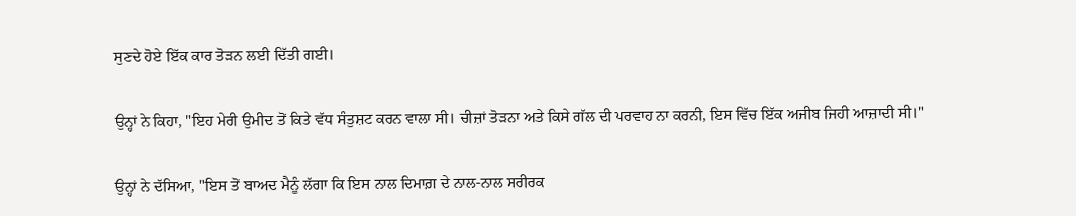ਸੁਣਦੇ ਹੋਏ ਇੱਕ ਕਾਰ ਤੋੜਨ ਲਈ ਦਿੱਤੀ ਗਈ।

ਉਨ੍ਹਾਂ ਨੇ ਕਿਹਾ, "ਇਹ ਮੇਰੀ ਉਮੀਦ ਤੋਂ ਕਿਤੇ ਵੱਧ ਸੰਤੁਸ਼ਟ ਕਰਨ ਵਾਲਾ ਸੀ। ਚੀਜ਼ਾਂ ਤੋੜਨਾ ਅਤੇ ਕਿਸੇ ਗੱਲ ਦੀ ਪਰਵਾਹ ਨਾ ਕਰਨੀ, ਇਸ ਵਿੱਚ ਇੱਕ ਅਜੀਬ ਜਿਹੀ ਆਜ਼ਾਦੀ ਸੀ।"

ਉਨ੍ਹਾਂ ਨੇ ਦੱਸਿਆ, "ਇਸ ਤੋਂ ਬਾਅਦ ਮੈਨੂੰ ਲੱਗਾ ਕਿ ਇਸ ਨਾਲ ਦਿਮਾਗ਼ ਦੇ ਨਾਲ-ਨਾਲ ਸਰੀਰਕ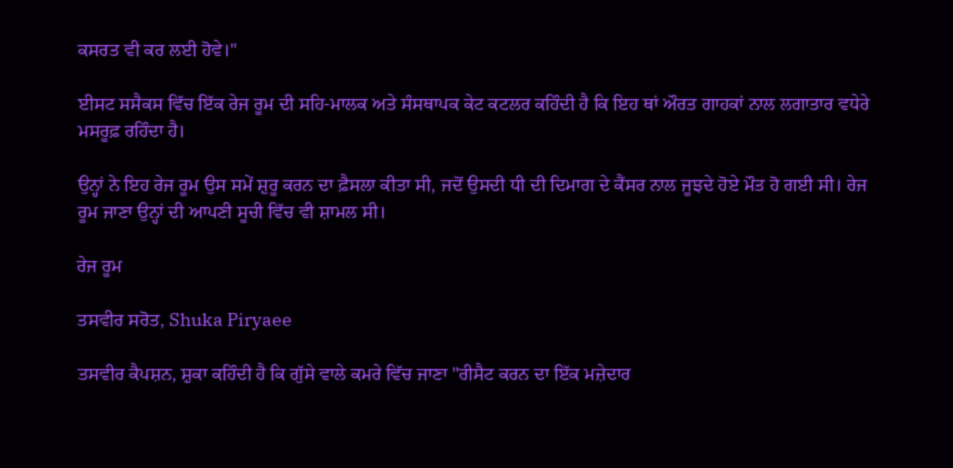ਕਸਰਤ ਵੀ ਕਰ ਲਈ ਹੋਵੇ।"

ਈਸਟ ਸਸੈਕਸ ਵਿੱਚ ਇੱਕ ਰੇਜ ਰੂਮ ਦੀ ਸਹਿ-ਮਾਲਕ ਅਤੇ ਸੰਸਥਾਪਕ ਕੇਟ ਕਟਲਰ ਕਹਿੰਦੀ ਹੈ ਕਿ ਇਹ ਥਾਂ ਔਰਤ ਗਾਹਕਾਂ ਨਾਲ ਲਗਾਤਾਰ ਵਧੇਰੇ ਮਸਰੂਫ਼ ਰਹਿੰਦਾ ਹੈ।

ਉਨ੍ਹਾਂ ਨੇ ਇਹ ਰੇਜ ਰੂਮ ਉਸ ਸਮੇਂ ਸ਼ੁਰੂ ਕਰਨ ਦਾ ਫ਼ੈਸਲਾ ਕੀਤਾ ਸੀ, ਜਦੋਂ ਉਸਦੀ ਧੀ ਦੀ ਦਿਮਾਗ ਦੇ ਕੈਂਸਰ ਨਾਲ ਜੂਝਦੇ ਹੋਏ ਮੌਤ ਹੋ ਗਈ ਸੀ। ਰੇਜ ਰੂਮ ਜਾਣਾ ਉਨ੍ਹਾਂ ਦੀ ਆਪਣੀ ਸੂਚੀ ਵਿੱਚ ਵੀ ਸ਼ਾਮਲ ਸੀ।

ਰੇਜ ਰੂਮ

ਤਸਵੀਰ ਸਰੋਤ, Shuka Piryaee

ਤਸਵੀਰ ਕੈਪਸ਼ਨ, ਸ਼ੁਕਾ ਕਹਿੰਦੀ ਹੈ ਕਿ ਗੁੱਸੇ ਵਾਲੇ ਕਮਰੇ ਵਿੱਚ ਜਾਣਾ "ਰੀਸੈਟ ਕਰਨ ਦਾ ਇੱਕ ਮਜ਼ੇਦਾਰ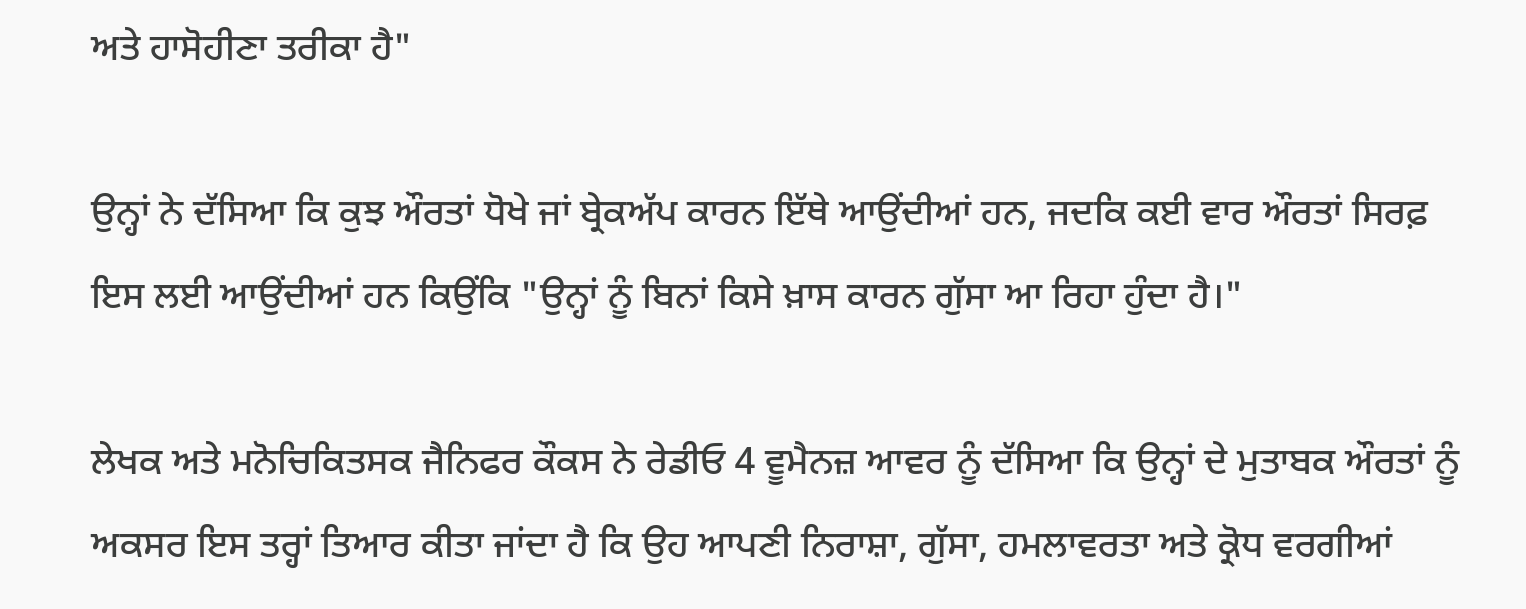ਅਤੇ ਹਾਸੋਹੀਣਾ ਤਰੀਕਾ ਹੈ"

ਉਨ੍ਹਾਂ ਨੇ ਦੱਸਿਆ ਕਿ ਕੁਝ ਔਰਤਾਂ ਧੋਖੇ ਜਾਂ ਬ੍ਰੇਕਅੱਪ ਕਾਰਨ ਇੱਥੇ ਆਉਂਦੀਆਂ ਹਨ, ਜਦਕਿ ਕਈ ਵਾਰ ਔਰਤਾਂ ਸਿਰਫ਼ ਇਸ ਲਈ ਆਉਂਦੀਆਂ ਹਨ ਕਿਉਂਕਿ "ਉਨ੍ਹਾਂ ਨੂੰ ਬਿਨਾਂ ਕਿਸੇ ਖ਼ਾਸ ਕਾਰਨ ਗੁੱਸਾ ਆ ਰਿਹਾ ਹੁੰਦਾ ਹੈ।"

ਲੇਖਕ ਅਤੇ ਮਨੋਚਿਕਿਤਸਕ ਜੈਨਿਫਰ ਕੌਕਸ ਨੇ ਰੇਡੀਓ 4 ਵੂਮੈਨਜ਼ ਆਵਰ ਨੂੰ ਦੱਸਿਆ ਕਿ ਉਨ੍ਹਾਂ ਦੇ ਮੁਤਾਬਕ ਔਰਤਾਂ ਨੂੰ ਅਕਸਰ ਇਸ ਤਰ੍ਹਾਂ ਤਿਆਰ ਕੀਤਾ ਜਾਂਦਾ ਹੈ ਕਿ ਉਹ ਆਪਣੀ ਨਿਰਾਸ਼ਾ, ਗੁੱਸਾ, ਹਮਲਾਵਰਤਾ ਅਤੇ ਕ੍ਰੋਧ ਵਰਗੀਆਂ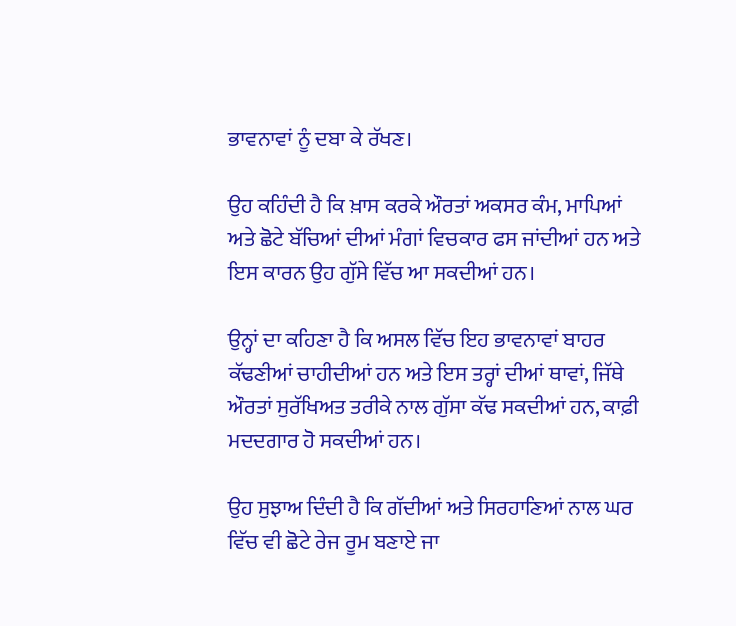ਭਾਵਨਾਵਾਂ ਨੂੰ ਦਬਾ ਕੇ ਰੱਖਣ।

ਉਹ ਕਹਿੰਦੀ ਹੈ ਕਿ ਖ਼ਾਸ ਕਰਕੇ ਔਰਤਾਂ ਅਕਸਰ ਕੰਮ, ਮਾਪਿਆਂ ਅਤੇ ਛੋਟੇ ਬੱਚਿਆਂ ਦੀਆਂ ਮੰਗਾਂ ਵਿਚਕਾਰ ਫਸ ਜਾਂਦੀਆਂ ਹਨ ਅਤੇ ਇਸ ਕਾਰਨ ਉਹ ਗੁੱਸੇ ਵਿੱਚ ਆ ਸਕਦੀਆਂ ਹਨ।

ਉਨ੍ਹਾਂ ਦਾ ਕਹਿਣਾ ਹੈ ਕਿ ਅਸਲ ਵਿੱਚ ਇਹ ਭਾਵਨਾਵਾਂ ਬਾਹਰ ਕੱਢਣੀਆਂ ਚਾਹੀਦੀਆਂ ਹਨ ਅਤੇ ਇਸ ਤਰ੍ਹਾਂ ਦੀਆਂ ਥਾਵਾਂ, ਜਿੱਥੇ ਔਰਤਾਂ ਸੁਰੱਖਿਅਤ ਤਰੀਕੇ ਨਾਲ ਗੁੱਸਾ ਕੱਢ ਸਕਦੀਆਂ ਹਨ, ਕਾਫ਼ੀ ਮਦਦਗਾਰ ਹੋ ਸਕਦੀਆਂ ਹਨ।

ਉਹ ਸੁਝਾਅ ਦਿੰਦੀ ਹੈ ਕਿ ਗੱਦੀਆਂ ਅਤੇ ਸਿਰਹਾਣਿਆਂ ਨਾਲ ਘਰ ਵਿੱਚ ਵੀ ਛੋਟੇ ਰੇਜ ਰੂਮ ਬਣਾਏ ਜਾ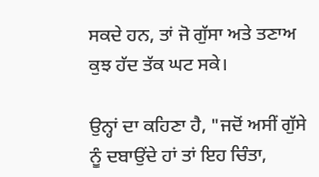ਸਕਦੇ ਹਨ, ਤਾਂ ਜੋ ਗੁੱਸਾ ਅਤੇ ਤਣਾਅ ਕੁਝ ਹੱਦ ਤੱਕ ਘਟ ਸਕੇ।

ਉਨ੍ਹਾਂ ਦਾ ਕਹਿਣਾ ਹੈ, "ਜਦੋਂ ਅਸੀਂ ਗੁੱਸੇ ਨੂੰ ਦਬਾਉਂਦੇ ਹਾਂ ਤਾਂ ਇਹ ਚਿੰਤਾ,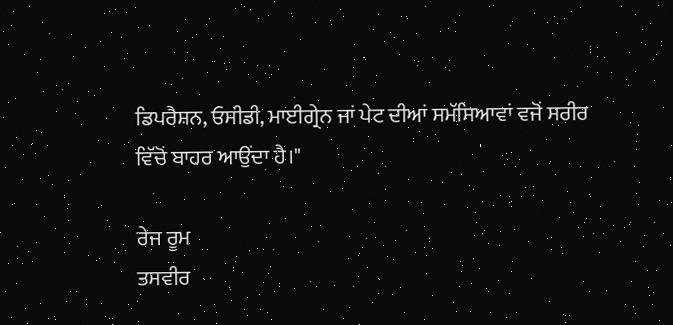ਡਿਪਰੈਸ਼ਨ, ਓਸੀਡੀ, ਮਾਈਗ੍ਰੇਨ ਜਾਂ ਪੇਟ ਦੀਆਂ ਸਮੱਸਿਆਵਾਂ ਵਜੋਂ ਸਰੀਰ ਵਿੱਚੋਂ ਬਾਹਰ ਆਉਂਦਾ ਹੈ।"

ਰੇਜ ਰੂਮ
ਤਸਵੀਰ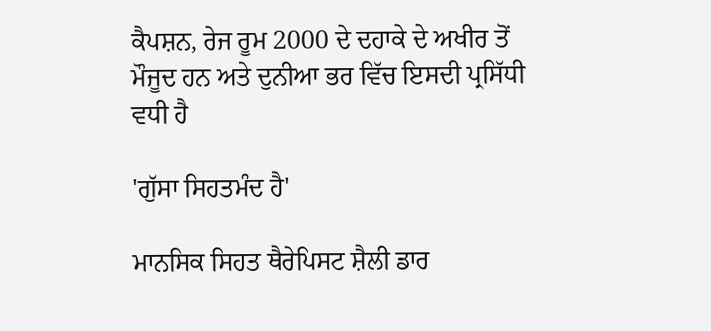ਕੈਪਸ਼ਨ, ਰੇਜ ਰੂਮ 2000 ਦੇ ਦਹਾਕੇ ਦੇ ਅਖੀਰ ਤੋਂ ਮੌਜੂਦ ਹਨ ਅਤੇ ਦੁਨੀਆ ਭਰ ਵਿੱਚ ਇਸਦੀ ਪ੍ਰਸਿੱਧੀ ਵਧੀ ਹੈ

'ਗੁੱਸਾ ਸਿਹਤਮੰਦ ਹੈ'

ਮਾਨਸਿਕ ਸਿਹਤ ਥੈਰੇਪਿਸਟ ਸ਼ੈਲੀ ਡਾਰ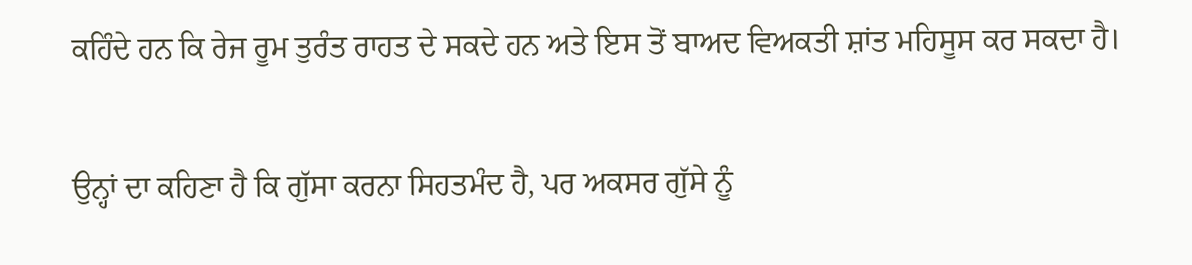ਕਹਿੰਦੇ ਹਨ ਕਿ ਰੇਜ ਰੂਮ ਤੁਰੰਤ ਰਾਹਤ ਦੇ ਸਕਦੇ ਹਨ ਅਤੇ ਇਸ ਤੋਂ ਬਾਅਦ ਵਿਅਕਤੀ ਸ਼ਾਂਤ ਮਹਿਸੂਸ ਕਰ ਸਕਦਾ ਹੈ।

ਉਨ੍ਹਾਂ ਦਾ ਕਹਿਣਾ ਹੈ ਕਿ ਗੁੱਸਾ ਕਰਨਾ ਸਿਹਤਮੰਦ ਹੈ, ਪਰ ਅਕਸਰ ਗੁੱਸੇ ਨੂੰ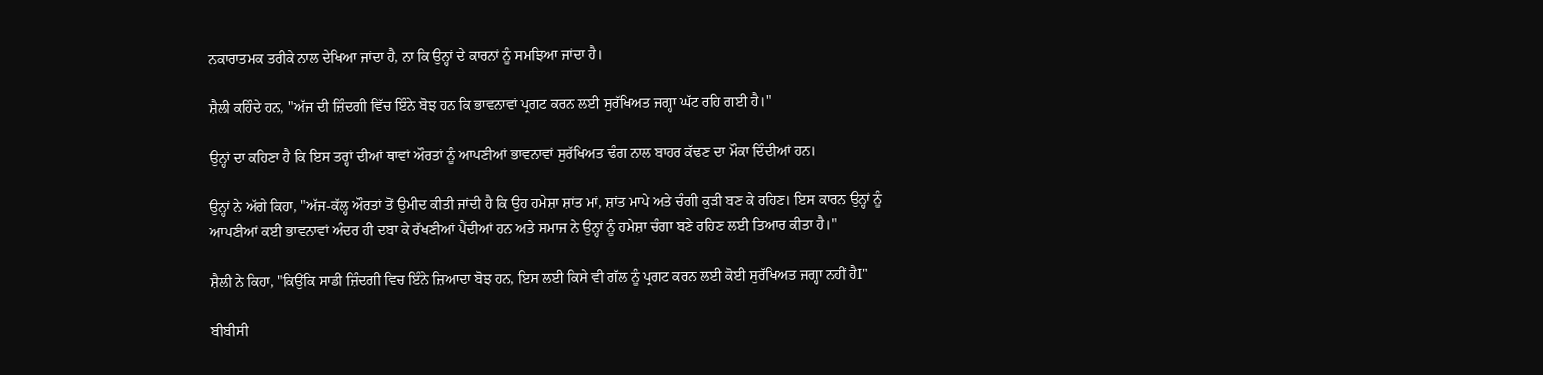ਨਕਾਰਾਤਮਕ ਤਰੀਕੇ ਨਾਲ ਦੇਖਿਆ ਜਾਂਦਾ ਹੈ, ਨਾ ਕਿ ਉਨ੍ਹਾਂ ਦੇ ਕਾਰਨਾਂ ਨੂੰ ਸਮਝਿਆ ਜਾਂਦਾ ਹੈ।

ਸ਼ੈਲੀ ਕਹਿੰਦੇ ਹਨ, "ਅੱਜ ਦੀ ਜ਼ਿੰਦਗੀ ਵਿੱਚ ਇੰਨੇ ਬੋਝ ਹਨ ਕਿ ਭਾਵਨਾਵਾਂ ਪ੍ਰਗਟ ਕਰਨ ਲਈ ਸੁਰੱਖਿਅਤ ਜਗ੍ਹਾ ਘੱਟ ਰਹਿ ਗਈ ਹੈ।"

ਉਨ੍ਹਾਂ ਦਾ ਕਹਿਣਾ ਹੈ ਕਿ ਇਸ ਤਰ੍ਹਾਂ ਦੀਆਂ ਥਾਵਾਂ ਔਰਤਾਂ ਨੂੰ ਆਪਣੀਆਂ ਭਾਵਨਾਵਾਂ ਸੁਰੱਖਿਅਤ ਢੰਗ ਨਾਲ ਬਾਹਰ ਕੱਢਣ ਦਾ ਮੌਕਾ ਦਿੰਦੀਆਂ ਹਨ।

ਉਨ੍ਹਾਂ ਨੇ ਅੱਗੇ ਕਿਹਾ, "ਅੱਜ-ਕੱਲ੍ਹ ਔਰਤਾਂ ਤੋਂ ਉਮੀਦ ਕੀਤੀ ਜਾਂਦੀ ਹੈ ਕਿ ਉਹ ਹਮੇਸ਼ਾ ਸ਼ਾਂਤ ਮਾਂ, ਸ਼ਾਂਤ ਮਾਪੇ ਅਤੇ ਚੰਗੀ ਕੁੜੀ ਬਣ ਕੇ ਰਹਿਣ। ਇਸ ਕਾਰਨ ਉਨ੍ਹਾਂ ਨੂੰ ਆਪਣੀਆਂ ਕਈ ਭਾਵਨਾਵਾਂ ਅੰਦਰ ਹੀ ਦਬਾ ਕੇ ਰੱਖਣੀਆਂ ਪੈਂਦੀਆਂ ਹਨ ਅਤੇ ਸਮਾਜ ਨੇ ਉਨ੍ਹਾਂ ਨੂੰ ਹਮੇਸ਼ਾ ਚੰਗਾ ਬਣੇ ਰਹਿਣ ਲਈ ਤਿਆਰ ਕੀਤਾ ਹੈ।"

ਸ਼ੈਲੀ ਨੇ ਕਿਹਾ, "ਕਿਉਂਕਿ ਸਾਡੀ ਜ਼ਿੰਦਗੀ ਵਿਚ ਇੰਨੇ ਜ਼ਿਆਦਾ ਬੋਝ ਹਨ, ਇਸ ਲਈ ਕਿਸੇ ਵੀ ਗੱਲ ਨੂੰ ਪ੍ਰਗਟ ਕਰਨ ਲਈ ਕੋਈ ਸੁਰੱਖਿਅਤ ਜਗ੍ਹਾ ਨਹੀਂ ਹੈI"

ਬੀਬੀਸੀ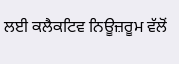ਲਈ ਕਲੈਕਟਿਵ ਨਿਊਜ਼ਰੂਮ ਵੱਲੋਂ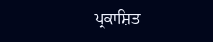ਪ੍ਰਕਾਸ਼ਿਤ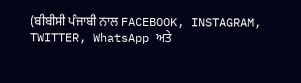(ਬੀਬੀਸੀ ਪੰਜਾਬੀ ਨਾਲ FACEBOOK, INSTAGRAM, TWITTER, WhatsApp ਅਤੇ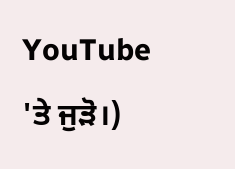YouTube 'ਤੇ ਜੁੜੋ।)